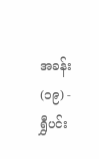အခန်း (၁၉) - ရွှီပင်း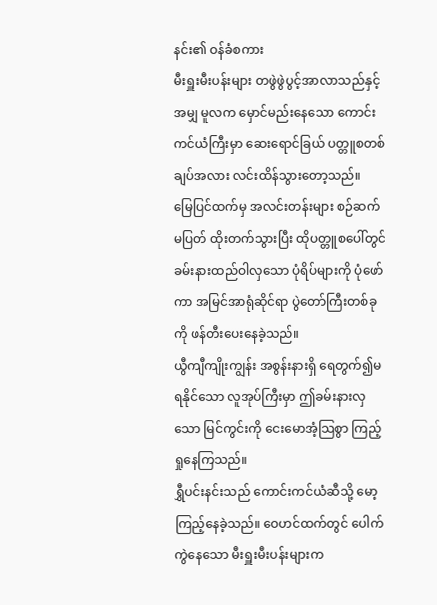နင်း၏ ဝန်ခံစကား
မီးရှူးမီးပန်းများ တဖွဲဖွဲပွင့်အာလာသည်နှင့်အမျှ မူလက မှောင်မည်းနေသော ကောင်းကင်ယံကြီးမှာ ဆေးရောင်ခြယ် ပတ္တူစတစ်ချပ်အလား လင်းထိန်သွားတော့သည်။
မြေပြင်ထက်မှ အလင်းတန်းများ စဉ်ဆက်မပြတ် ထိုးတက်သွားပြီး ထိုပတ္တူစပေါ်တွင် ခမ်းနားထည်ဝါလှသော ပုံရိပ်များကို ပုံဖော်ကာ အမြင်အာရုံဆိုင်ရာ ပွဲတော်ကြီးတစ်ခုကို ဖန်တီးပေးနေခဲ့သည်။
ယွီကျီကျိုးကျွန်း အစွန်းနားရှိ ရေတွက်၍မရနိုင်သော လူအုပ်ကြီးမှာ ဤခမ်းနားလှသော မြင်ကွင်းကို ငေးမောအံ့သြစွာ ကြည့်ရှုနေကြသည်။
ရွှီပင်းနင်းသည် ကောင်းကင်ယံဆီသို့ မော့ကြည့်နေခဲ့သည်။ ဝေဟင်ထက်တွင် ပေါက်ကွဲနေသော မီးရှူးမီးပန်းများက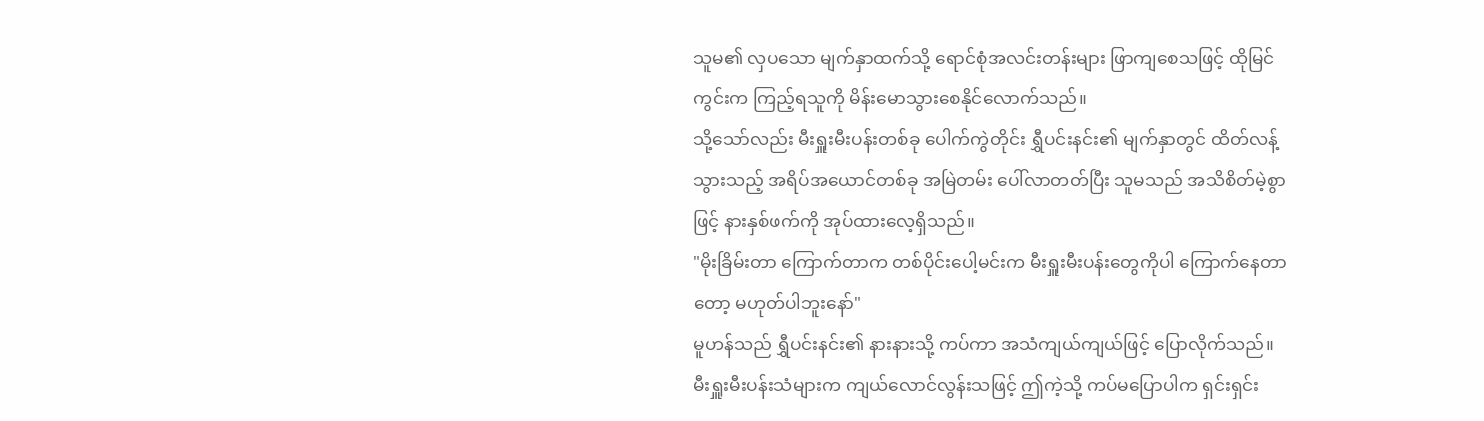သူမ၏ လှပသော မျက်နှာထက်သို့ ရောင်စုံအလင်းတန်းများ ဖြာကျစေသဖြင့် ထိုမြင်ကွင်းက ကြည့်ရသူကို မိန်းမောသွားစေနိုင်လောက်သည်။
သို့သော်လည်း မီးရှူးမီးပန်းတစ်ခု ပေါက်ကွဲတိုင်း ရွှီပင်းနင်း၏ မျက်နှာတွင် ထိတ်လန့်သွားသည့် အရိပ်အယောင်တစ်ခု အမြဲတမ်း ပေါ်လာတတ်ပြီး သူမသည် အသိစိတ်မဲ့စွာဖြင့် နားနှစ်ဖက်ကို အုပ်ထားလေ့ရှိသည်။
"မိုးခြိမ်းတာ ကြောက်တာက တစ်ပိုင်းပေါ့မင်းက မီးရှူးမီးပန်းတွေကိုပါ ကြောက်နေတာတော့ မဟုတ်ပါဘူးနော်"
မူဟန်သည် ရွှီပင်းနင်း၏ နားနားသို့ ကပ်ကာ အသံကျယ်ကျယ်ဖြင့် ပြောလိုက်သည်။ မီးရှူးမီးပန်းသံများက ကျယ်လောင်လွန်းသဖြင့် ဤကဲ့သို့ ကပ်မပြောပါက ရှင်းရှင်း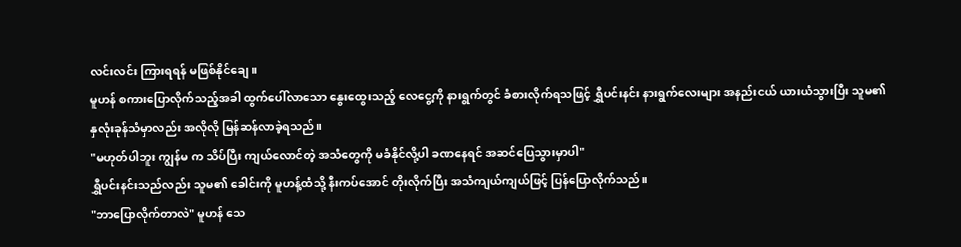လင်းလင်း ကြားရရန် မဖြစ်နိုင်ချေ။
မူဟန် စကားပြောလိုက်သည့်အခါ ထွက်ပေါ်လာသော နွေးထွေးသည့် လေငွေ့ကို နားရွက်တွင် ခံစားလိုက်ရသဖြင့် ရွှီပင်းနင်း နားရွက်လေးများ အနည်းငယ် ယားယံသွားပြီး သူမ၏ နှလုံးခုန်သံမှာလည်း အလိုလို မြန်ဆန်လာခဲ့ရသည်။
"မဟုတ်ပါဘူး ကျွန်မ က သိပ်ပြီး ကျယ်လောင်တဲ့ အသံတွေကို မခံနိုင်လို့ပါ ခဏနေရင် အဆင်ပြေသွားမှာပါ"
ရွှီပင်းနင်းသည်လည်း သူမ၏ ခေါင်းကို မူဟန့်ထံသို့ နီးကပ်အောင် တိုးလိုက်ပြီး အသံကျယ်ကျယ်ဖြင့် ပြန်ပြောလိုက်သည်။
"ဘာပြောလိုက်တာလဲ" မူဟန် သေ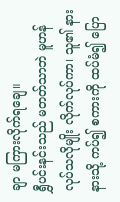ချာ မကြားလိုက်ရချေ။
ရွှီပင်းနင်းသည် မတတ်သာဘဲ မူဟန် လုပ်သလိုမျိုး လိုက်လုပ်ကာ၊ သူ၏ နားနားသို့ ကပ်၍ စကားကို ထပ်မံ၍ ပြော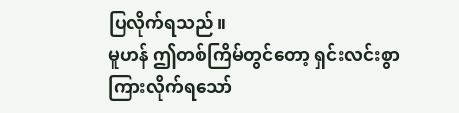ပြလိုက်ရသည်။
မူဟန် ဤတစ်ကြိမ်တွင်တော့ ရှင်းလင်းစွာ ကြားလိုက်ရသော်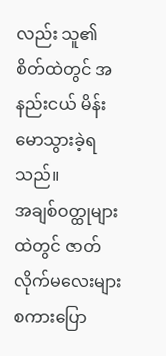လည်း သူ၏ စိတ်ထဲတွင် အနည်းငယ် မိန်းမောသွားခဲ့ရသည်။
အချစ်ဝတ္ထုများထဲတွင် ဇာတ်လိုက်မလေးများ စကားပြော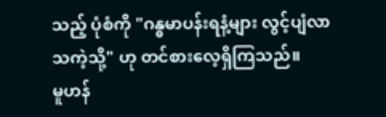သည့် ပုံစံကို "ဂန္ဓမာပန်းရနံ့များ လွင့်ပျံလာသကဲ့သို့" ဟု တင်စားလေ့ရှိကြသည်။
မူဟန်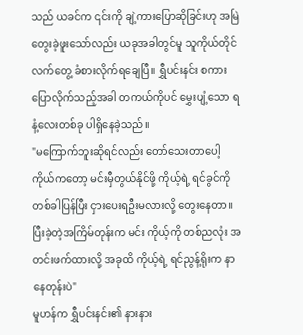သည် ယခင်က ၎င်းကို ချဲ့ကားပြောဆိုခြင်းဟု အမြဲတွေးခဲ့ဖူးသော်လည်း ယခုအခါတွင်မူ သူကိုယ်တိုင် လက်တွေ့ ခံစားလိုက်ရချေပြီ။ ရွှီပင်းနင်း စကားပြောလိုက်သည့်အခါ တကယ်ကိုပင် မွှေးပျံ့သော ရနံ့လေးတစ်ခု ပါရှိနေခဲ့သည်။
"မကြောက်ဘူးဆိုရင်လည်း တော်သေးတာပေါ့ ကိုယ်ကတော့ မင်းမှီတွယ်နိုင်ဖို့ ကိုယ့်ရဲ့ ရင်ခွင်ကို တစ်ခါပြန်ပြီး ငှားပေးရဦးမလားလို့ တွေးနေတာ။ ပြီးခဲ့တဲ့အကြိမ်တုန်းက မင်း ကိုယ့်ကို တစ်ညလုံး အတင်းဖက်ထားလို့ အခုထိ ကိုယ့်ရဲ့ ရင်ညွန့်ရိုးက နာနေတုန်းပဲ"
မူဟန်က ရွှီပင်းနင်း၏ နားနား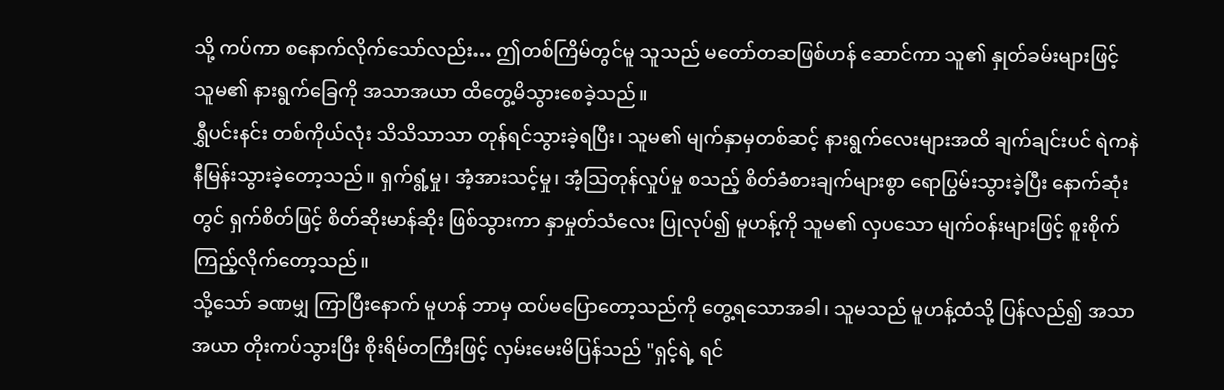သို့ ကပ်ကာ စနောက်လိုက်သော်လည်း… ဤတစ်ကြိမ်တွင်မူ သူသည် မတော်တဆဖြစ်ဟန် ဆောင်ကာ သူ၏ နှုတ်ခမ်းများဖြင့် သူမ၏ နားရွက်ခြေကို အသာအယာ ထိတွေ့မိသွားစေခဲ့သည်။
ရွှီပင်းနင်း တစ်ကိုယ်လုံး သိသိသာသာ တုန်ရင်သွားခဲ့ရပြီး၊ သူမ၏ မျက်နှာမှတစ်ဆင့် နားရွက်လေးများအထိ ချက်ချင်းပင် ရဲကနဲ နီမြန်းသွားခဲ့တော့သည်။ ရှက်ရွံ့မှု၊ အံ့အားသင့်မှု၊ အံ့သြတုန်လှုပ်မှု စသည့် စိတ်ခံစားချက်များစွာ ရောပြွမ်းသွားခဲ့ပြီး နောက်ဆုံးတွင် ရှက်စိတ်ဖြင့် စိတ်ဆိုးမာန်ဆိုး ဖြစ်သွားကာ နှာမှုတ်သံလေး ပြုလုပ်၍ မူဟန့်ကို သူမ၏ လှပသော မျက်ဝန်းများဖြင့် စူးစိုက်ကြည့်လိုက်တော့သည်။
သို့သော် ခဏမျှ ကြာပြီးနောက် မူဟန် ဘာမှ ထပ်မပြောတော့သည်ကို တွေ့ရသောအခါ၊ သူမသည် မူဟန့်ထံသို့ ပြန်လည်၍ အသာအယာ တိုးကပ်သွားပြီး စိုးရိမ်တကြီးဖြင့် လှမ်းမေးမိပြန်သည် "ရှင့်ရဲ့ ရင်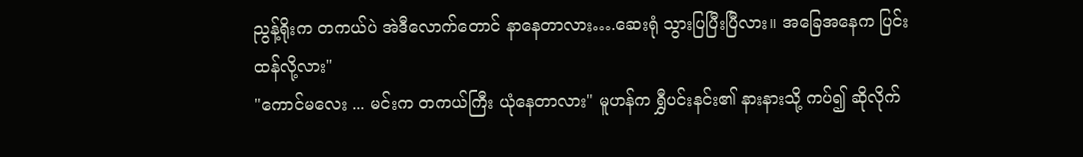ညွန့်ရိုးက တကယ်ပဲ အဲဒီလောက်တောင် နာနေတာလား….ဆေးရုံ သွားပြပြီးပြီလား။ အခြေအနေက ပြင်းထန်လို့လား"
"ကောင်မလေး ... မင်းက တကယ်ကြီး ယုံနေတာလား" မူဟန်က ရွှီပင်းနင်း၏ နားနားသို့ ကပ်၍ ဆိုလိုက်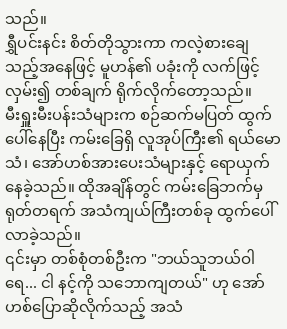သည်။
ရွှီပင်းနင်း စိတ်တိုသွားကာ ကလဲ့စားချေသည့်အနေဖြင့် မူဟန်၏ ပခုံးကို လက်ဖြင့် လှမ်း၍ တစ်ချက် ရိုက်လိုက်တော့သည်။
မီးရှူးမီးပန်းသံများက စဉ်ဆက်မပြတ် ထွက်ပေါ်နေပြီး ကမ်းခြေရှိ လူအုပ်ကြီး၏ ရယ်မောသံ၊ အော်ဟစ်အားပေးသံများနှင့် ရောယှက်နေခဲ့သည်။ ထိုအချိန်တွင် ကမ်းခြေဘက်မှ ရုတ်တရက် အသံကျယ်ကြီးတစ်ခု ထွက်ပေါ်လာခဲ့သည်။
၎င်းမှာ တစ်စုံတစ်ဦးက "ဘယ်သူဘယ်ဝါရေ... ငါ နင့်ကို သဘောကျတယ်" ဟု အော်ဟစ်ပြောဆိုလိုက်သည့် အသံ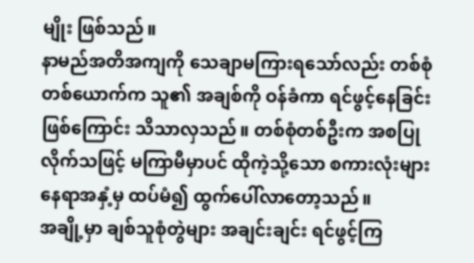မျိုး ဖြစ်သည်။
နာမည်အတိအကျကို သေချာမကြားရသော်လည်း တစ်စုံတစ်ယောက်က သူ၏ အချစ်ကို ဝန်ခံကာ ရင်ဖွင့်နေခြင်း ဖြစ်ကြောင်း သိသာလှသည်။ တစ်စုံတစ်ဦးက အစပြုလိုက်သဖြင့် မကြာမီမှာပင် ထိုကဲ့သို့သော စကားလုံးများ နေရာအနှံ့မှ ထပ်မံ၍ ထွက်ပေါ်လာတော့သည်။
အချို့မှာ ချစ်သူစုံတွဲများ အချင်းချင်း ရင်ဖွင့်ကြ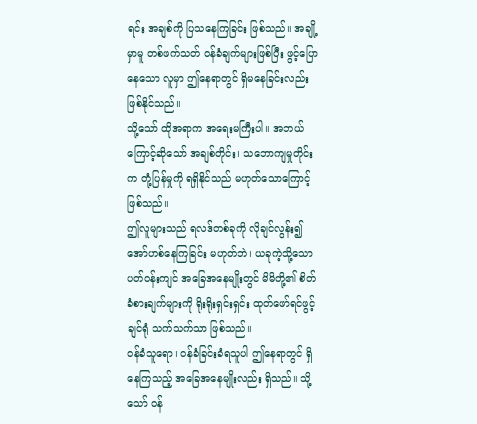ရင်း အချစ်ကို ပြသနေကြခြင်း ဖြစ်သည်။ အချို့မှာမူ တစ်ဖက်သတ် ဝန်ခံချက်များဖြစ်ပြီး ဖွင့်ပြောနေသော လူမှာ ဤနေရာတွင် ရှိမနေခြင်းလည်း ဖြစ်နိုင်သည်။
သို့သော် ထိုအရာက အရေးမကြီးပါ။ အဘယ်ကြောင့်ဆိုသော် အချစ်တိုင်း၊ သဘောကျမှုတိုင်းက တုံ့ပြန်မှုကို ရရှိနိုင်သည် မဟုတ်သောကြောင့် ဖြစ်သည်။
ဤလူများသည် ရလဒ်တစ်ခုကို လိုချင်လွန်း၍ အော်ဟစ်နေကြခြင်း မဟုတ်ဘဲ၊ ယခုကဲ့သို့သော ပတ်ဝန်းကျင် အခြေအနေမျိုးတွင် မိမိတို့၏ စိတ်ခံစားချက်များကို ရိုးရိုးရှင်းရှင်း ထုတ်ဖော်ရင်ဖွင့်ချင်ရုံ သက်သက်သာ ဖြစ်သည်။
ဝန်ခံသူရော၊ ဝန်ခံခြင်းခံရသူပါ ဤနေရာတွင် ရှိနေကြသည့် အခြေအနေမျိုးလည်း ရှိသည်။ သို့သော် ဝန်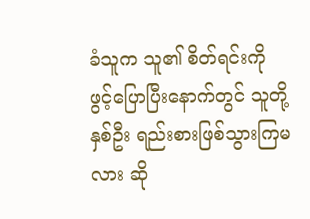ခံသူက သူ၏ စိတ်ရင်းကို ဖွင့်ပြောပြီးနောက်တွင် သူတို့နှစ်ဦး ရည်းစားဖြစ်သွားကြမလား ဆို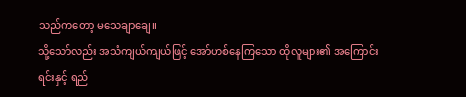သည်ကတော့ မသေချာချေ။
သို့သော်လည်း အသံကျယ်ကျယ်ဖြင့် အော်ဟစ်နေကြသော ထိုလူများ၏ အကြောင်းရင်းနှင့် ရည်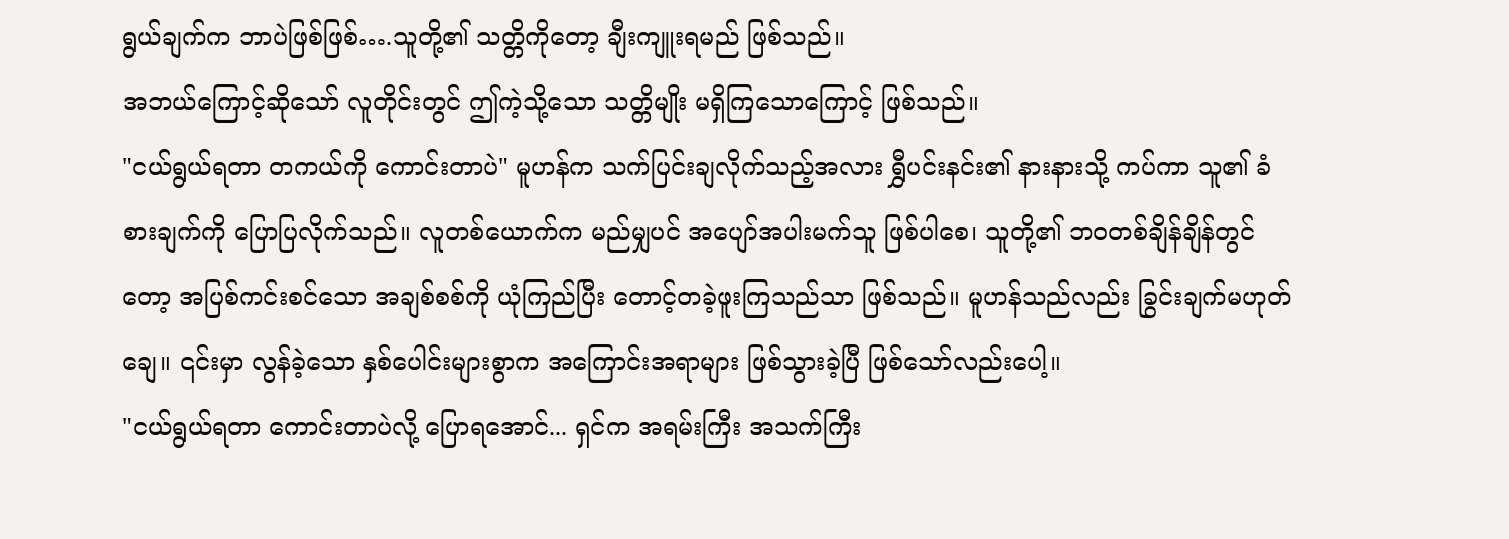ရွယ်ချက်က ဘာပဲဖြစ်ဖြစ်….သူတို့၏ သတ္တိကိုတော့ ချီးကျူးရမည် ဖြစ်သည်။
အဘယ်ကြောင့်ဆိုသော် လူတိုင်းတွင် ဤကဲ့သို့သော သတ္တိမျိုး မရှိကြသောကြောင့် ဖြစ်သည်။
"ငယ်ရွယ်ရတာ တကယ်ကို ကောင်းတာပဲ" မူဟန်က သက်ပြင်းချလိုက်သည့်အလား ရွှီပင်းနင်း၏ နားနားသို့ ကပ်ကာ သူ၏ ခံစားချက်ကို ပြောပြလိုက်သည်။ လူတစ်ယောက်က မည်မျှပင် အပျော်အပါးမက်သူ ဖြစ်ပါစေ၊ သူတို့၏ ဘဝတစ်ချိန်ချိန်တွင်တော့ အပြစ်ကင်းစင်သော အချစ်စစ်ကို ယုံကြည်ပြီး တောင့်တခဲ့ဖူးကြသည်သာ ဖြစ်သည်။ မူဟန်သည်လည်း ခြွင်းချက်မဟုတ်ချေ။ ၎င်းမှာ လွန်ခဲ့သော နှစ်ပေါင်းများစွာက အကြောင်းအရာများ ဖြစ်သွားခဲ့ပြီ ဖြစ်သော်လည်းပေါ့။
"ငယ်ရွယ်ရတာ ကောင်းတာပဲလို့ ပြောရအောင်... ရှင်က အရမ်းကြီး အသက်ကြီး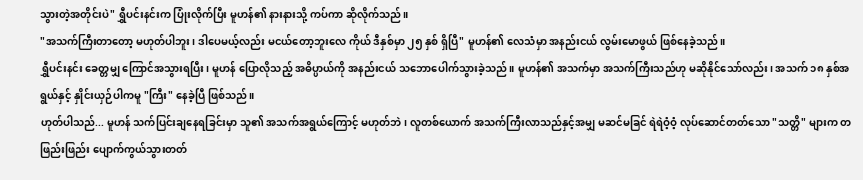သွားတဲ့အတိုင်းပဲ" ရွှီပင်းနင်းက ပြုံးလိုက်ပြီး မူဟန်၏ နားနားသို့ ကပ်ကာ ဆိုလိုက်သည်။
"အသက်ကြီးတာတော့ မဟုတ်ပါဘူး၊ ဒါပေမယ့်လည်း မငယ်တော့ဘူးလေ ကိုယ် ဒီနှစ်မှာ ၂၅ နှစ် ရှိပြီ" မူဟန်၏ လေသံမှာ အနည်းငယ် လွမ်းမောဖွယ် ဖြစ်နေခဲ့သည်။
ရွှီပင်းနင်း ခေတ္တမျှ ကြောင်အသွားရပြီး၊ မူဟန် ပြောလိုသည့် အဓိပ္ပာယ်ကို အနည်းငယ် သဘောပေါက်သွားခဲ့သည်။ မူဟန်၏ အသက်မှာ အသက်ကြီးသည်ဟု မဆိုနိုင်သော်လည်း၊ အသက် ၁၈ နှစ်အရွယ်နှင့် နှိုင်းယှဉ်ပါကမူ "ကြီး" နေခဲ့ပြီ ဖြစ်သည်။
ဟုတ်ပါသည်... မူဟန် သက်ပြင်းချနေရခြင်းမှာ သူ၏ အသက်အရွယ်ကြောင့် မဟုတ်ဘဲ၊ လူတစ်ယောက် အသက်ကြီးလာသည်နှင့်အမျှ မဆင်မခြင် ရဲရဲဝံ့ဝံ့ လုပ်ဆောင်တတ်သော "သတ္တိ" များက တဖြည်းဖြည်း ပျောက်ကွယ်သွားတတ်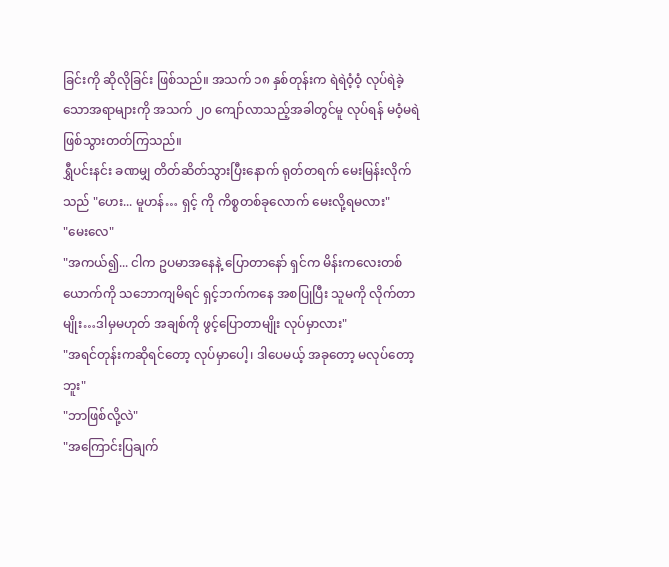ခြင်းကို ဆိုလိုခြင်း ဖြစ်သည်။ အသက် ၁၈ နှစ်တုန်းက ရဲရဲဝံ့ဝံ့ လုပ်ရဲခဲ့သောအရာများကို အသက် ၂၀ ကျော်လာသည့်အခါတွင်မူ လုပ်ရန် မဝံ့မရဲ ဖြစ်သွားတတ်ကြသည်။
ရွှီပင်းနင်း ခဏမျှ တိတ်ဆိတ်သွားပြီးနောက် ရုတ်တရက် မေးမြန်းလိုက်သည် "ဟေး... မူဟန်… ရှင့် ကို ကိစ္စတစ်ခုလောက် မေးလို့ရမလား"
"မေးလေ"
"အကယ်၍... ငါက ဥပမာအနေနဲ့ ပြောတာနော် ရှင်က မိန်းကလေးတစ်ယောက်ကို သဘောကျမိရင် ရှင့်ဘက်ကနေ အစပြုပြီး သူမကို လိုက်တာမျိုး…ဒါမှမဟုတ် အချစ်ကို ဖွင့်ပြောတာမျိုး လုပ်မှာလား"
"အရင်တုန်းကဆိုရင်တော့ လုပ်မှာပေါ့၊ ဒါပေမယ့် အခုတော့ မလုပ်တော့ဘူး"
"ဘာဖြစ်လို့လဲ"
"အကြောင်းပြချက်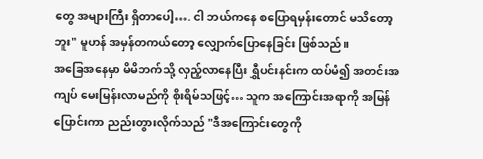တွေ အများကြီး ရှိတာပေါ့…. ငါ ဘယ်ကနေ စပြောရမှန်းတောင် မသိတော့ဘူး" မူဟန် အမှန်တကယ်တော့ လျှောက်ပြောနေခြင်း ဖြစ်သည်။
အခြေအနေမှာ မိမိဘက်သို့ လှည့်လာနေပြီး ရွှီပင်းနင်းက ထပ်မံ၍ အတင်းအကျပ် မေးမြန်းလာမည်ကို စိုးရိမ်သဖြင့်… သူက အကြောင်းအရာကို အမြန်ပြောင်းကာ ညည်းတွားလိုက်သည် "ဒီအကြောင်းတွေကို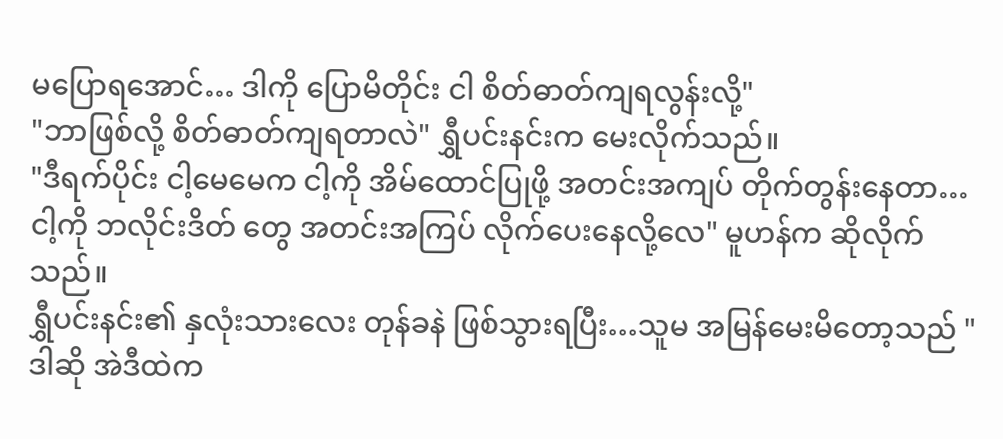မပြောရအောင်… ဒါကို ပြောမိတိုင်း ငါ စိတ်ဓာတ်ကျရလွန်းလို့"
"ဘာဖြစ်လို့ စိတ်ဓာတ်ကျရတာလဲ" ရွှီပင်းနင်းက မေးလိုက်သည်။
"ဒီရက်ပိုင်း ငါ့မေမေက ငါ့ကို အိမ်ထောင်ပြုဖို့ အတင်းအကျပ် တိုက်တွန်းနေတာ…ငါ့ကို ဘလိုင်းဒိတ် တွေ အတင်းအကြပ် လိုက်ပေးနေလို့လေ" မူဟန်က ဆိုလိုက်သည်။
ရွှီပင်းနင်း၏ နှလုံးသားလေး တုန်ခနဲ ဖြစ်သွားရပြီး…သူမ အမြန်မေးမိတော့သည် "ဒါဆို အဲဒီထဲက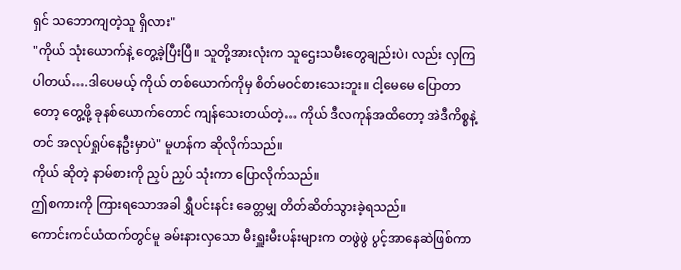ရှင် သဘောကျတဲ့သူ ရှိလား"
"ကိုယ် သုံးယောက်နဲ့ တွေ့ခဲ့ပြီးပြီ။ သူတို့အားလုံးက သူဌေးသမီးတွေချည်းပဲ၊ လည်း လှကြပါတယ်….ဒါပေမယ့် ကိုယ် တစ်ယောက်ကိုမှ စိတ်မဝင်စားသေးဘူး။ ငါ့မေမေ ပြောတာတော့ တွေ့ဖို့ ခုနစ်ယောက်တောင် ကျန်သေးတယ်တဲ့… ကိုယ် ဒီလကုန်အထိတော့ အဲဒီကိစ္စနဲ့တင် အလုပ်ရှုပ်နေဦးမှာပဲ" မူဟန်က ဆိုလိုက်သည်။
ကိုယ် ဆိုတဲ့ နာမ်စားကို ညှပ် ညှပ် သုံးကာ ပြောလိုက်သည်။
ဤစကားကို ကြားရသောအခါ ရွှီပင်းနင်း ခေတ္တမျှ တိတ်ဆိတ်သွားခဲ့ရသည်။
ကောင်းကင်ယံထက်တွင်မူ ခမ်းနားလှသော မီးရှူးမီးပန်းများက တဖွဲဖွဲ ပွင့်အာနေဆဲဖြစ်ကာ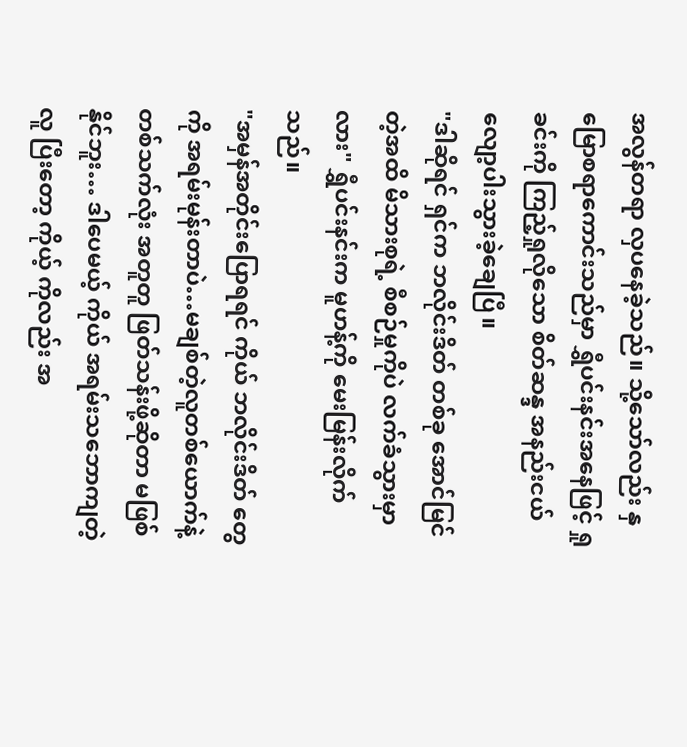အလွန်တရာ လှပနေခဲ့သည်။ သို့သော်လည်း နှမြောစရာကောင်းသည်မှာ ရွှီပင်းနင်းအနေဖြင့် ရှုခင်းကို ကြည့်ရှုလိုသော စိတ်ဆန္ဒ အနည်းငယ် လျော့ပါးသွားခဲ့ချေပြီ။
"ဒါဆိုရင် ရှင်က ဘလိုင်းဒိတ် တစ်ခု အောင်မြင်တဲ့အထိ မိသားစုရဲ့ စီစဉ်မှုကိုပဲ လက်ခံသွားမှာလား" ရွှီပင်းနင်းက မူဟန့်ကို မေးမြန်းလိုက်သည်။
"အမှန်အတိုင်းပြောရရင် ကိုယ် ဘလိုင်းဒိတ် တွေကို အရမ်းမုန်းတာပဲ…မချစ်တဲ့လူတစ်ယောက်နဲ့ တစ်သက်လုံး အတူတူ ဖြတ်သန်းဖို့ဆိုတာ မဖြစ်နိုင်ဘူး… ဒါပေမယ့် ကိုယ် အရမ်းသဘောကျတဲ့လူ ပြီးတော့ ကိုယ့် ကိုလည်း အ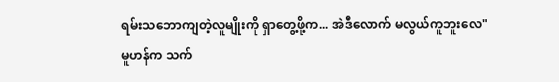ရမ်းသဘောကျတဲ့လူမျိုးကို ရှာတွေ့ဖို့က... အဲဒီလောက် မလွယ်ကူဘူးလေ"
မူဟန်က သက်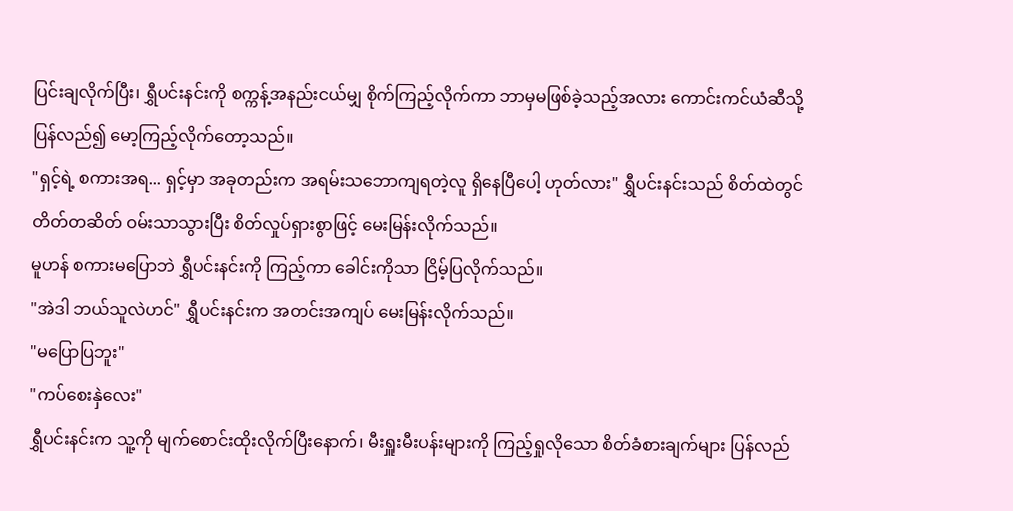ပြင်းချလိုက်ပြီး၊ ရွှီပင်းနင်းကို စက္ကန့်အနည်းငယ်မျှ စိုက်ကြည့်လိုက်ကာ ဘာမှမဖြစ်ခဲ့သည့်အလား ကောင်းကင်ယံဆီသို့ ပြန်လည်၍ မော့ကြည့်လိုက်တော့သည်။
"ရှင့်ရဲ့ စကားအရ... ရှင့်မှာ အခုတည်းက အရမ်းသဘောကျရတဲ့လူ ရှိနေပြီပေါ့ ဟုတ်လား" ရွှီပင်းနင်းသည် စိတ်ထဲတွင် တိတ်တဆိတ် ဝမ်းသာသွားပြီး စိတ်လှုပ်ရှားစွာဖြင့် မေးမြန်းလိုက်သည်။
မူဟန် စကားမပြောဘဲ ရွှီပင်းနင်းကို ကြည့်ကာ ခေါင်းကိုသာ ငြိမ့်ပြလိုက်သည်။
"အဲဒါ ဘယ်သူလဲဟင်" ရွှီပင်းနင်းက အတင်းအကျပ် မေးမြန်းလိုက်သည်။
"မပြောပြဘူး"
"ကပ်စေးနှဲလေး"
ရွှီပင်းနင်းက သူ့ကို မျက်စောင်းထိုးလိုက်ပြီးနောက်၊ မီးရှူးမီးပန်းများကို ကြည့်ရှုလိုသော စိတ်ခံစားချက်များ ပြန်လည်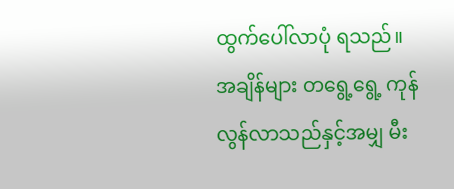ထွက်ပေါ်လာပုံ ရသည်။
အချိန်များ တရွေ့ရွေ့ ကုန်လွန်လာသည်နှင့်အမျှ မီး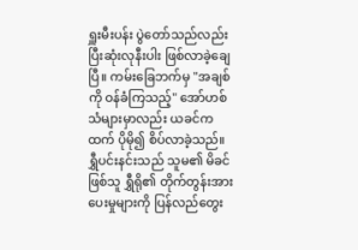ရှူးမီးပန်း ပွဲတော်သည်လည်း ပြီးဆုံးလုနီးပါး ဖြစ်လာခဲ့ချေပြီ။ ကမ်းခြေဘက်မှ "အချစ်ကို ဝန်ခံကြသည့်" အော်ဟစ်သံများမှာလည်း ယခင်ကထက် ပိုမို၍ စိပ်လာခဲ့သည်။
ရွှီပင်းနင်းသည် သူမ၏ မိခင်ဖြစ်သူ ရွှီရို၏ တိုက်တွန်းအားပေးမှုများကို ပြန်လည်တွေး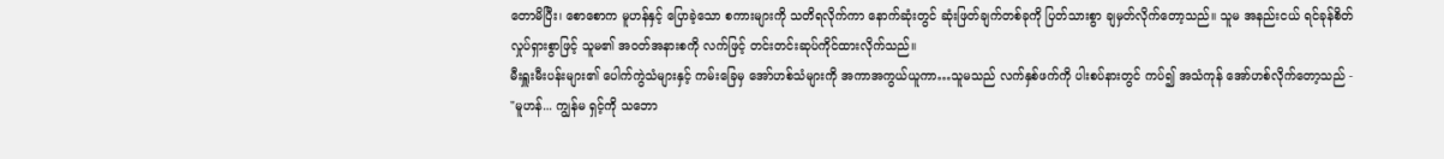တောမိပြီး၊ စောစောက မူဟန်နှင့် ပြောခဲ့သော စကားများကို သတိရလိုက်ကာ နောက်ဆုံးတွင် ဆုံးဖြတ်ချက်တစ်ခုကို ပြတ်သားစွာ ချမှတ်လိုက်တော့သည်။ သူမ အနည်းငယ် ရင်ခုန်စိတ်လှုပ်ရှားစွာဖြင့် သူမ၏ အဝတ်အနားစကို လက်ဖြင့် တင်းတင်းဆုပ်ကိုင်ထားလိုက်သည်။
မီးရှူးမီးပန်းများ၏ ပေါက်ကွဲသံများနှင့် ကမ်းခြေမှ အော်ဟစ်သံများကို အကာအကွယ်ယူကာ…သူမသည် လက်နှစ်ဖက်ကို ပါးစပ်နားတွင် ကပ်၍ အသံကုန် အော်ဟစ်လိုက်တော့သည် -
"မူဟန်... ကျွန်မ ရှင့်ကို သဘော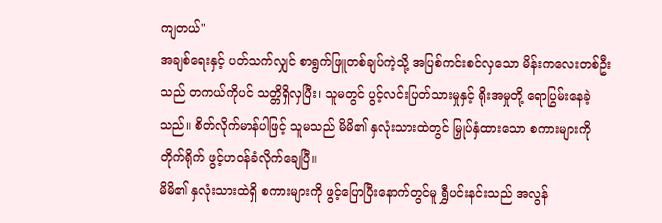ကျတယ်"
အချစ်ရေးနှင့် ပတ်သက်လျှင် စာရွက်ဖြူတစ်ချပ်ကဲ့သို့ အပြစ်ကင်းစင်လှသော မိန်းကလေးတစ်ဦးသည် တကယ်ကိုပင် သတ္တိရှိလှပြီး၊ သူမတွင် ပွင့်လင်းပြတ်သားမှုနှင့် ရိုးအမှုတို့ ရောပြွမ်းနေခဲ့သည်။ စိတ်လိုက်မာန်ပါဖြင့် သူမသည် မိမိ၏ နှလုံးသားထဲတွင် မြှုပ်နှံထားသော စကားများကို တိုက်ရိုက် ဖွင့်ဟဝန်ခံလိုက်ချေပြီ။
မိမိ၏ နှလုံးသားထဲရှိ စကားများကို ဖွင့်ပြောပြီးနောက်တွင်မူ ရွှီပင်းနင်းသည် အလွန်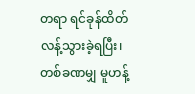တရာ ရင်ခုန်ထိတ်လန့်သွားခဲ့ရပြီး၊ တစ်ခဏမျှ မူဟန့်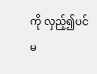ကို လှည့်၍ပင် မ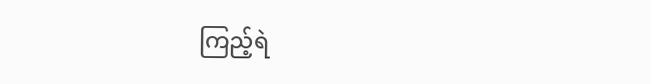ကြည့်ရဲ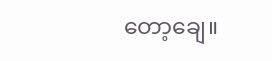တော့ချေ။